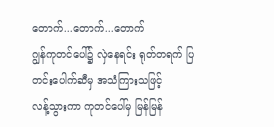တောက်...တောက်...တောက်
ဂျွန်ကုတင်ပေါ်၌ လှဲနေရင်း ရုတ်တရက် ပြတင်းပေါက်ဆီမှ အသံကြားသဖြင့်
လန့်သွားကာ ကုတင်ပေါ်မှ မြန်မြန်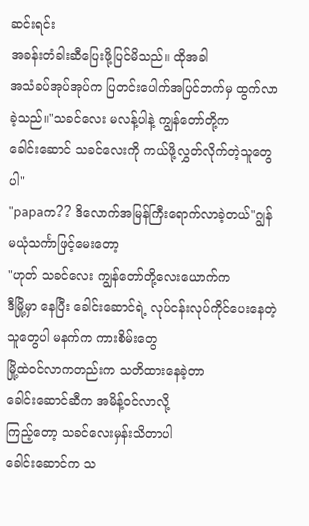ဆင်းရင်း
အခန်းတံခါးဆီပြေးဖို့ပြင်မိသည်။ ထိုအခါ
အသံခပ်အုပ်အုပ်က ပြတင်းပေါက်အပြင်ဘက်မှ ထွက်လာခဲ့သည်။"သခင်လေး မလန့်ပါနဲ့ ကျွန်တော်တို့က
ခေါင်းဆောင် သခင်လေးကို ကယ်ဖို့လွှတ်လိုက်တဲ့သူတွေပါ"
"papaက?? ဒိလောက်အမြန်ကြီးရောက်လာခဲ့တယ်"ဂျွန် မယုံသင်္ကာဖြင့်မေးတော့
"ဟုတ် သခင်လေး ကျွန်တော်တို့လေးယောက်က
ဒီမြို့မှာ နေပြီး ခေါင်းဆောင်ရဲ့ လုပ်ငန်းလုပ်ကိုင်ပေးနေတဲ့သူတွေပါ မနက်က ကားစိမ်းတွေ
မြို့ထဲ၀င်လာကတည်းက သတိထားနေခဲ့တာ
ခေါင်းဆောင်ဆီက အမိန့်၀င်လာလို့
ကြည့်တော့ သခင်လေးမှန်းသိတာပါ
ခေါင်းဆောင်က သ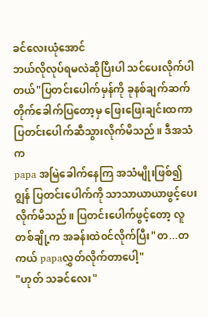ခင်လေးယုံအောင်
ဘယ်လိုလုပ်ရမလဲဆိုပြီးပါ သင်ပေးလိုက်ပါတယ်"ပြတင်းပေါက်မှန်ကို ခုနစ်ချက်ဆက်တိုက်ခေါက်ပြတော့မှ ဖြေးဖြေးချင်းထကာ ပြတင်းပေါက်ဆီသွားလိုက်မိသည်။ ဒီအသံက
papa အမြဲခေါက်နေကြ အသံမျိုးဖြစ်၍
ဂျွန် ပြတင်းပေါက်ကို သာသာယာယာဖွင့်ပေးလိုက်မိသည်။ ပြတင်းပေါက်ဖွင့်တော့ လူတစ်ချို့က အခန်းထဲ၀င်လိုက်ပြီး"တ...တကယ် papaလွှတ်လိုက်တာပေါ့"
"ဟုတ် သခင်လေး"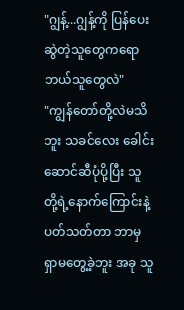"ဂျွန့်...ဂျွန့်ကို ပြန်ပေးဆွဲတဲ့သူတွေကရော
ဘယ်သူတွေလဲ"
"ကျွန်တော်တို့လဲမသိဘူး သခင်လေး ခေါင်းဆောင်ဆီပုံပို့ပြီး သူတို့ရဲ့နောက်ကြောင်းနဲ့ပတ်သတ်တာ ဘာမှရှာမတွေ့ခဲ့ဘူး အခု သူ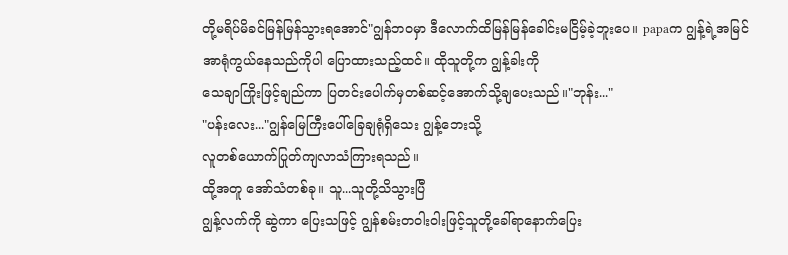တို့မရိပ်မိခင်မြန်မြန်သွားရအောင်"ဂျွန်ဘ၀မှာ ဒီလောက်ထိမြန်မြန်ခေါင်းမငြိမ့်ခဲ့ဘူးပေ။ papaက ဂျွန့်ရဲ့အမြင်အာရုံကွယ်နေသည်ကိုပါ ပြောထားသည့်ထင်။ ထိုသူတို့က ဂျွန့်ခါးကို
သေချာကြိုးဖြင့်ချည်ကာ ပြတင်းပေါက်မှတစ်ဆင့်အောက်သို့ချပေးသည်။"ဘုန်း..."
"ပန်းလေး..."ဂျွန်မြေကြီးပေါ်ခြေချရုံရှိသေး ဂျွန့်ဘေးသို့
လူတစ်ယောက်ပြုတ်ကျလာသံကြားရသည်။
ထို့အတူ အော်သံတစ်ခု။ သူ...သူတို့သိသွားပြီ
ဂျွန့်လက်ကို ဆွဲကာ ပြေးသဖြင့် ဂျွန်စမ်းတ၀ါး၀ါးဖြင့်သူတို့ခေါ်ရာနောက်ပြေး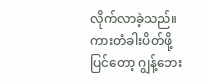လိုက်လာခဲ့သည်။
ကားတံခါးပိတ်ဖို့ပြင်တော့ ဂျွန့်ဘေး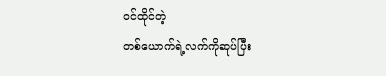၀င်ထိုင်တဲ့
တစ်ယောက်ရဲ့လက်ကိုဆုပ်ပြီး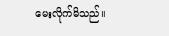မေးလိုက်မိသည်။